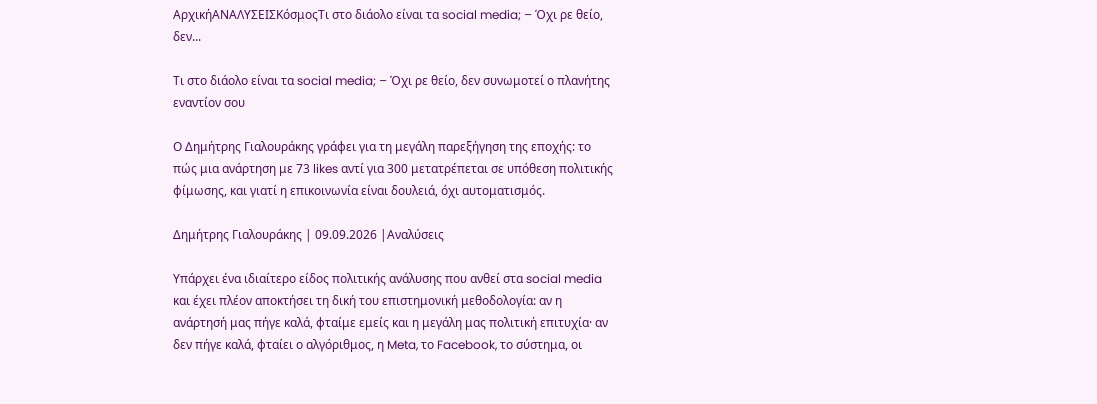ΑρχικήΑΝΑΛΥΣΕΙΣΚόσμοςΤι στο διάολο είναι τα social media; – Όχι ρε θείο, δεν...

Τι στο διάολο είναι τα social media; – Όχι ρε θείο, δεν συνωμοτεί ο πλανήτης εναντίον σου

Ο Δημήτρης Γιαλουράκης γράφει για τη μεγάλη παρεξήγηση της εποχής: το πώς μια ανάρτηση με 73 likes αντί για 300 μετατρέπεται σε υπόθεση πολιτικής φίμωσης, και γιατί η επικοινωνία είναι δουλειά, όχι αυτοματισμός.

Δημήτρης Γιαλουράκης | 09.09.2026 |Αναλύσεις

Υπάρχει ένα ιδιαίτερο είδος πολιτικής ανάλυσης που ανθεί στα social media και έχει πλέον αποκτήσει τη δική του επιστημονική μεθοδολογία: αν η ανάρτησή μας πήγε καλά, φταίμε εμείς και η μεγάλη μας πολιτική επιτυχία· αν δεν πήγε καλά, φταίει ο αλγόριθμος, η Meta, το Facebook, το σύστημα, οι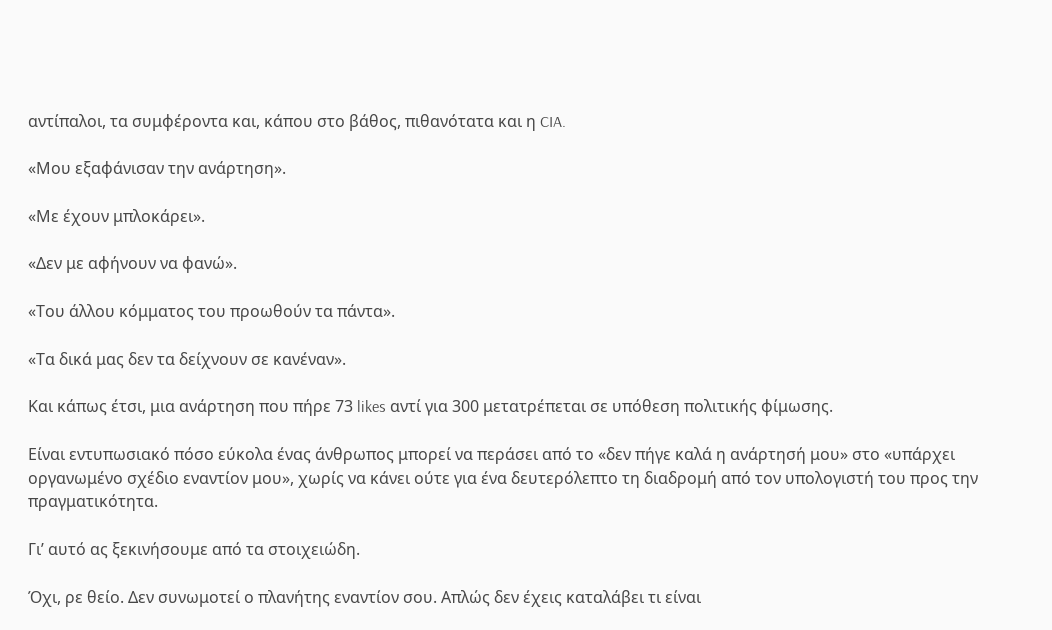αντίπαλοι, τα συμφέροντα και, κάπου στο βάθος, πιθανότατα και η CIA.

«Μου εξαφάνισαν την ανάρτηση».

«Με έχουν μπλοκάρει».

«Δεν με αφήνουν να φανώ».

«Του άλλου κόμματος του προωθούν τα πάντα».

«Τα δικά μας δεν τα δείχνουν σε κανέναν».

Και κάπως έτσι, μια ανάρτηση που πήρε 73 likes αντί για 300 μετατρέπεται σε υπόθεση πολιτικής φίμωσης.

Είναι εντυπωσιακό πόσο εύκολα ένας άνθρωπος μπορεί να περάσει από το «δεν πήγε καλά η ανάρτησή μου» στο «υπάρχει οργανωμένο σχέδιο εναντίον μου», χωρίς να κάνει ούτε για ένα δευτερόλεπτο τη διαδρομή από τον υπολογιστή του προς την πραγματικότητα.

Γι’ αυτό ας ξεκινήσουμε από τα στοιχειώδη.

Όχι, ρε θείο. Δεν συνωμοτεί ο πλανήτης εναντίον σου. Απλώς δεν έχεις καταλάβει τι είναι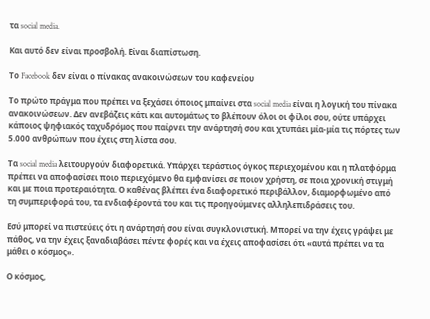τα social media.

Και αυτό δεν είναι προσβολή. Είναι διαπίστωση.

Το Facebook δεν είναι ο πίνακας ανακοινώσεων του καφενείου

Το πρώτο πράγμα που πρέπει να ξεχάσει όποιος μπαίνει στα social media είναι η λογική του πίνακα ανακοινώσεων. Δεν ανεβάζεις κάτι και αυτομάτως το βλέπουν όλοι οι φίλοι σου, ούτε υπάρχει κάποιος ψηφιακός ταχυδρόμος που παίρνει την ανάρτησή σου και χτυπάει μία-μία τις πόρτες των 5.000 ανθρώπων που έχεις στη λίστα σου.

Τα social media λειτουργούν διαφορετικά. Υπάρχει τεράστιος όγκος περιεχομένου και η πλατφόρμα πρέπει να αποφασίσει ποιο περιεχόμενο θα εμφανίσει σε ποιον χρήστη, σε ποια χρονική στιγμή και με ποια προτεραιότητα. Ο καθένας βλέπει ένα διαφορετικό περιβάλλον, διαμορφωμένο από τη συμπεριφορά του, τα ενδιαφέροντά του και τις προηγούμενες αλληλεπιδράσεις του.

Εσύ μπορεί να πιστεύεις ότι η ανάρτησή σου είναι συγκλονιστική. Μπορεί να την έχεις γράψει με πάθος, να την έχεις ξαναδιαβάσει πέντε φορές και να έχεις αποφασίσει ότι «αυτά πρέπει να τα μάθει ο κόσμος».

Ο κόσμος,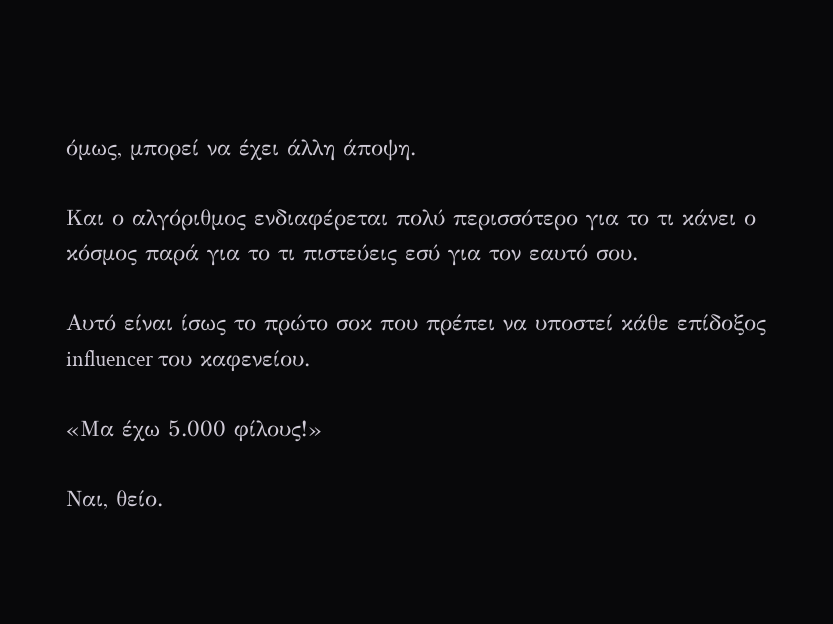όμως, μπορεί να έχει άλλη άποψη.

Και ο αλγόριθμος ενδιαφέρεται πολύ περισσότερο για το τι κάνει ο κόσμος παρά για το τι πιστεύεις εσύ για τον εαυτό σου.

Αυτό είναι ίσως το πρώτο σοκ που πρέπει να υποστεί κάθε επίδοξος influencer του καφενείου.

«Μα έχω 5.000 φίλους!»

Ναι, θείο.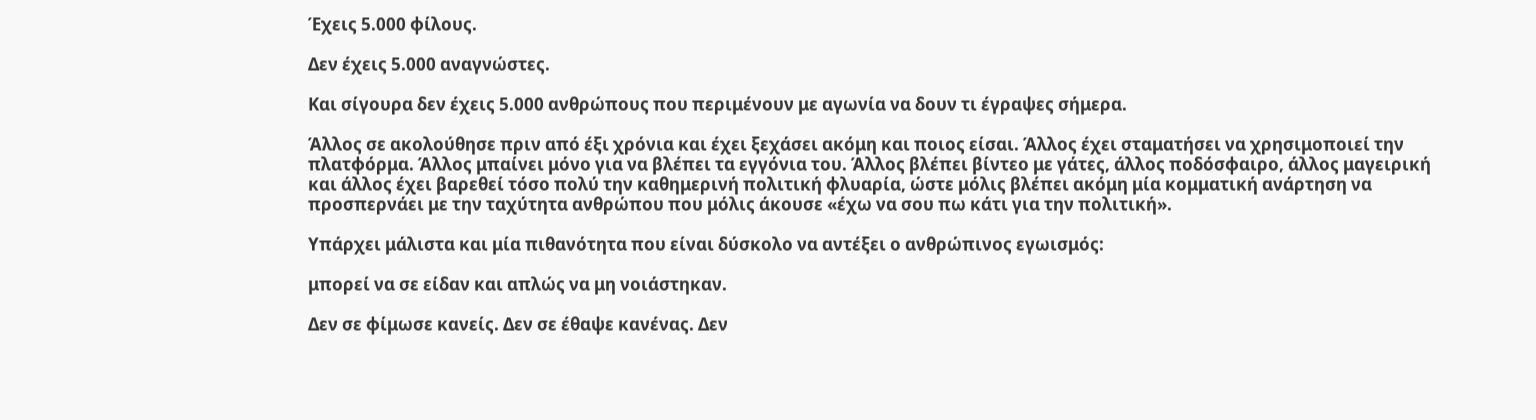Έχεις 5.000 φίλους.

Δεν έχεις 5.000 αναγνώστες.

Και σίγουρα δεν έχεις 5.000 ανθρώπους που περιμένουν με αγωνία να δουν τι έγραψες σήμερα.

Άλλος σε ακολούθησε πριν από έξι χρόνια και έχει ξεχάσει ακόμη και ποιος είσαι. Άλλος έχει σταματήσει να χρησιμοποιεί την πλατφόρμα. Άλλος μπαίνει μόνο για να βλέπει τα εγγόνια του. Άλλος βλέπει βίντεο με γάτες, άλλος ποδόσφαιρο, άλλος μαγειρική και άλλος έχει βαρεθεί τόσο πολύ την καθημερινή πολιτική φλυαρία, ώστε μόλις βλέπει ακόμη μία κομματική ανάρτηση να προσπερνάει με την ταχύτητα ανθρώπου που μόλις άκουσε «έχω να σου πω κάτι για την πολιτική».

Υπάρχει μάλιστα και μία πιθανότητα που είναι δύσκολο να αντέξει ο ανθρώπινος εγωισμός:

μπορεί να σε είδαν και απλώς να μη νοιάστηκαν.

Δεν σε φίμωσε κανείς. Δεν σε έθαψε κανένας. Δεν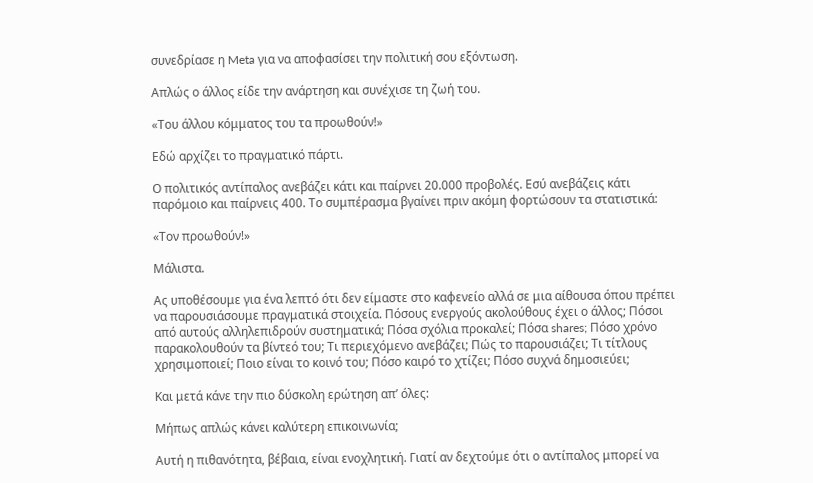συνεδρίασε η Meta για να αποφασίσει την πολιτική σου εξόντωση.

Απλώς ο άλλος είδε την ανάρτηση και συνέχισε τη ζωή του.

«Του άλλου κόμματος του τα προωθούν!»

Εδώ αρχίζει το πραγματικό πάρτι.

Ο πολιτικός αντίπαλος ανεβάζει κάτι και παίρνει 20.000 προβολές. Εσύ ανεβάζεις κάτι παρόμοιο και παίρνεις 400. Το συμπέρασμα βγαίνει πριν ακόμη φορτώσουν τα στατιστικά:

«Τον προωθούν!»

Μάλιστα.

Ας υποθέσουμε για ένα λεπτό ότι δεν είμαστε στο καφενείο αλλά σε μια αίθουσα όπου πρέπει να παρουσιάσουμε πραγματικά στοιχεία. Πόσους ενεργούς ακολούθους έχει ο άλλος; Πόσοι από αυτούς αλληλεπιδρούν συστηματικά; Πόσα σχόλια προκαλεί; Πόσα shares; Πόσο χρόνο παρακολουθούν τα βίντεό του; Τι περιεχόμενο ανεβάζει; Πώς το παρουσιάζει; Τι τίτλους χρησιμοποιεί; Ποιο είναι το κοινό του; Πόσο καιρό το χτίζει; Πόσο συχνά δημοσιεύει;

Και μετά κάνε την πιο δύσκολη ερώτηση απ’ όλες:

Μήπως απλώς κάνει καλύτερη επικοινωνία;

Αυτή η πιθανότητα, βέβαια, είναι ενοχλητική. Γιατί αν δεχτούμε ότι ο αντίπαλος μπορεί να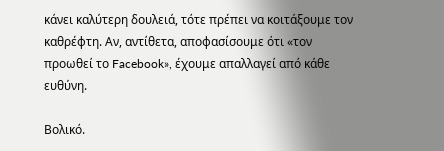κάνει καλύτερη δουλειά, τότε πρέπει να κοιτάξουμε τον καθρέφτη. Αν, αντίθετα, αποφασίσουμε ότι «τον προωθεί το Facebook», έχουμε απαλλαγεί από κάθε ευθύνη.

Βολικό.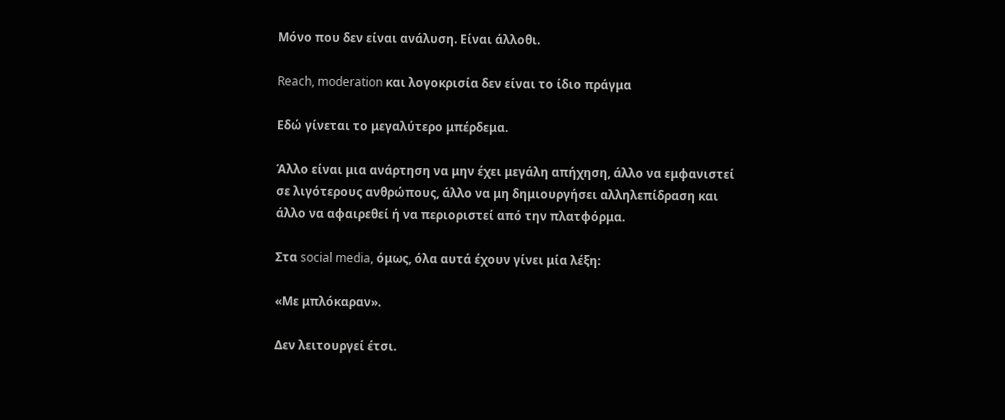Μόνο που δεν είναι ανάλυση. Είναι άλλοθι.

Reach, moderation και λογοκρισία δεν είναι το ίδιο πράγμα

Εδώ γίνεται το μεγαλύτερο μπέρδεμα.

Άλλο είναι μια ανάρτηση να μην έχει μεγάλη απήχηση, άλλο να εμφανιστεί σε λιγότερους ανθρώπους, άλλο να μη δημιουργήσει αλληλεπίδραση και άλλο να αφαιρεθεί ή να περιοριστεί από την πλατφόρμα.

Στα social media, όμως, όλα αυτά έχουν γίνει μία λέξη:

«Με μπλόκαραν».

Δεν λειτουργεί έτσι.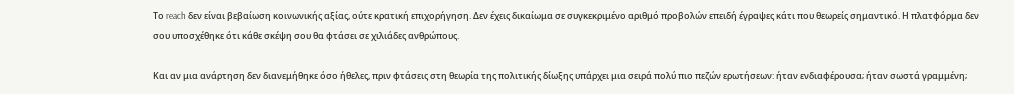Το reach δεν είναι βεβαίωση κοινωνικής αξίας, ούτε κρατική επιχορήγηση. Δεν έχεις δικαίωμα σε συγκεκριμένο αριθμό προβολών επειδή έγραψες κάτι που θεωρείς σημαντικό. Η πλατφόρμα δεν σου υποσχέθηκε ότι κάθε σκέψη σου θα φτάσει σε χιλιάδες ανθρώπους.

Και αν μια ανάρτηση δεν διανεμήθηκε όσο ήθελες, πριν φτάσεις στη θεωρία της πολιτικής δίωξης υπάρχει μια σειρά πολύ πιο πεζών ερωτήσεων: ήταν ενδιαφέρουσα; ήταν σωστά γραμμένη;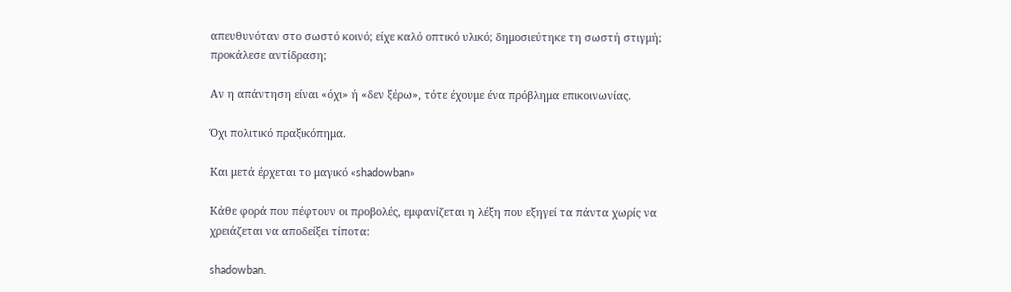απευθυνόταν στο σωστό κοινό; είχε καλό οπτικό υλικό; δημοσιεύτηκε τη σωστή στιγμή; προκάλεσε αντίδραση;

Αν η απάντηση είναι «όχι» ή «δεν ξέρω», τότε έχουμε ένα πρόβλημα επικοινωνίας.

Όχι πολιτικό πραξικόπημα.

Και μετά έρχεται το μαγικό «shadowban»

Κάθε φορά που πέφτουν οι προβολές, εμφανίζεται η λέξη που εξηγεί τα πάντα χωρίς να χρειάζεται να αποδείξει τίποτα:

shadowban.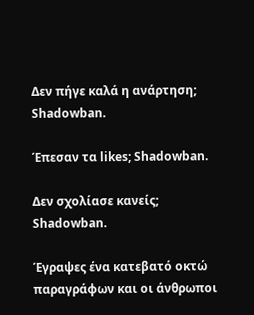Δεν πήγε καλά η ανάρτηση; Shadowban.

Έπεσαν τα likes; Shadowban.

Δεν σχολίασε κανείς; Shadowban.

Έγραψες ένα κατεβατό οκτώ παραγράφων και οι άνθρωποι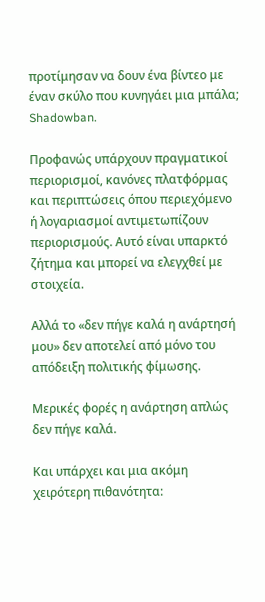προτίμησαν να δουν ένα βίντεο με έναν σκύλο που κυνηγάει μια μπάλα; Shadowban.

Προφανώς υπάρχουν πραγματικοί περιορισμοί, κανόνες πλατφόρμας και περιπτώσεις όπου περιεχόμενο ή λογαριασμοί αντιμετωπίζουν περιορισμούς. Αυτό είναι υπαρκτό ζήτημα και μπορεί να ελεγχθεί με στοιχεία.

Αλλά το «δεν πήγε καλά η ανάρτησή μου» δεν αποτελεί από μόνο του απόδειξη πολιτικής φίμωσης.

Μερικές φορές η ανάρτηση απλώς δεν πήγε καλά.

Και υπάρχει και μια ακόμη χειρότερη πιθανότητα: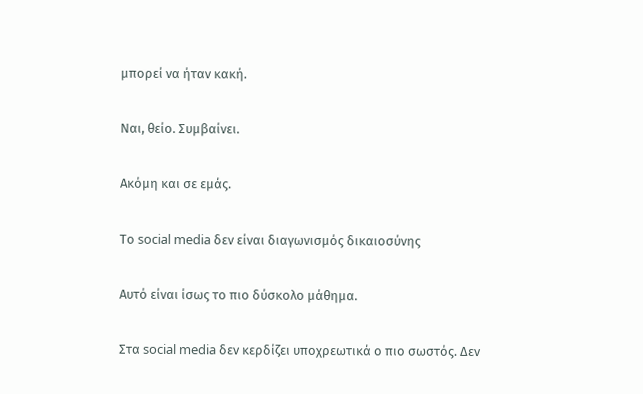μπορεί να ήταν κακή.

Ναι, θείο. Συμβαίνει.

Ακόμη και σε εμάς.

Το social media δεν είναι διαγωνισμός δικαιοσύνης

Αυτό είναι ίσως το πιο δύσκολο μάθημα.

Στα social media δεν κερδίζει υποχρεωτικά ο πιο σωστός. Δεν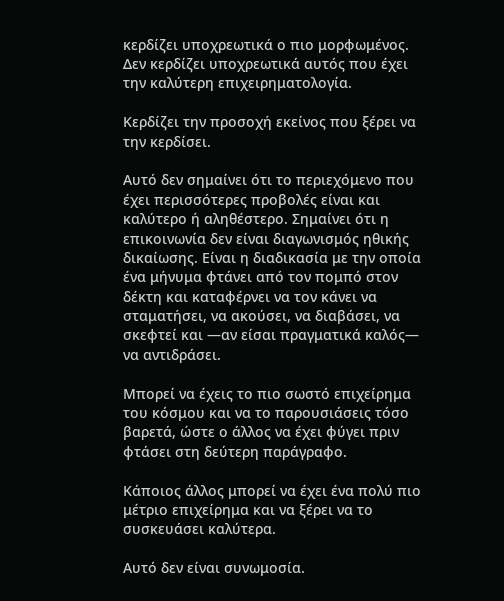κερδίζει υποχρεωτικά ο πιο μορφωμένος. Δεν κερδίζει υποχρεωτικά αυτός που έχει την καλύτερη επιχειρηματολογία.

Κερδίζει την προσοχή εκείνος που ξέρει να την κερδίσει.

Αυτό δεν σημαίνει ότι το περιεχόμενο που έχει περισσότερες προβολές είναι και καλύτερο ή αληθέστερο. Σημαίνει ότι η επικοινωνία δεν είναι διαγωνισμός ηθικής δικαίωσης. Είναι η διαδικασία με την οποία ένα μήνυμα φτάνει από τον πομπό στον δέκτη και καταφέρνει να τον κάνει να σταματήσει, να ακούσει, να διαβάσει, να σκεφτεί και —αν είσαι πραγματικά καλός— να αντιδράσει.

Μπορεί να έχεις το πιο σωστό επιχείρημα του κόσμου και να το παρουσιάσεις τόσο βαρετά, ώστε ο άλλος να έχει φύγει πριν φτάσει στη δεύτερη παράγραφο.

Κάποιος άλλος μπορεί να έχει ένα πολύ πιο μέτριο επιχείρημα και να ξέρει να το συσκευάσει καλύτερα.

Αυτό δεν είναι συνωμοσία.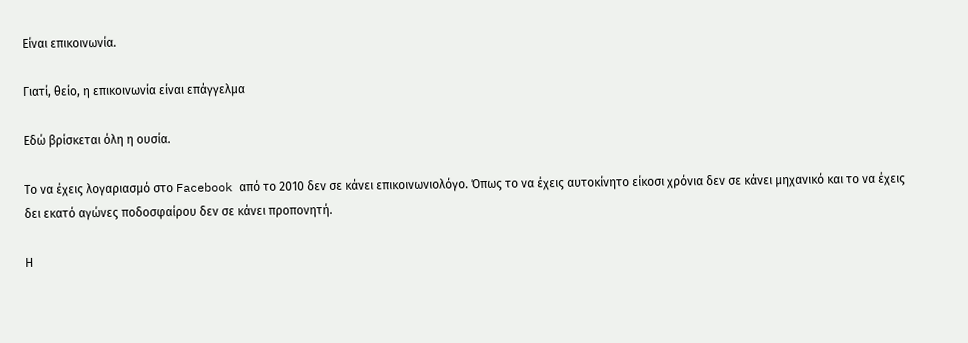Είναι επικοινωνία.

Γιατί, θείο, η επικοινωνία είναι επάγγελμα

Εδώ βρίσκεται όλη η ουσία.

Το να έχεις λογαριασμό στο Facebook από το 2010 δεν σε κάνει επικοινωνιολόγο. Όπως το να έχεις αυτοκίνητο είκοσι χρόνια δεν σε κάνει μηχανικό και το να έχεις δει εκατό αγώνες ποδοσφαίρου δεν σε κάνει προπονητή.

Η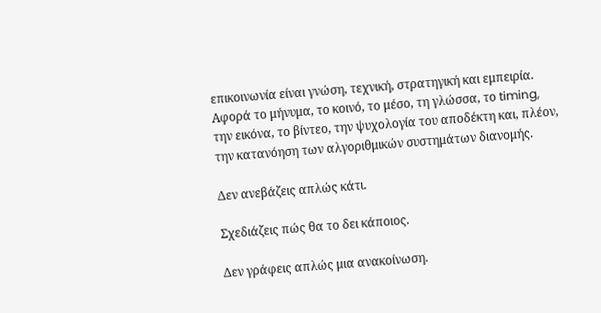επικοινωνία είναι γνώση, τεχνική, στρατηγική και εμπειρία. Αφορά το μήνυμα, το κοινό, το μέσο, τη γλώσσα, το timing, την εικόνα, το βίντεο, την ψυχολογία του αποδέκτη και, πλέον, την κατανόηση των αλγοριθμικών συστημάτων διανομής.

Δεν ανεβάζεις απλώς κάτι.

Σχεδιάζεις πώς θα το δει κάποιος.

Δεν γράφεις απλώς μια ανακοίνωση.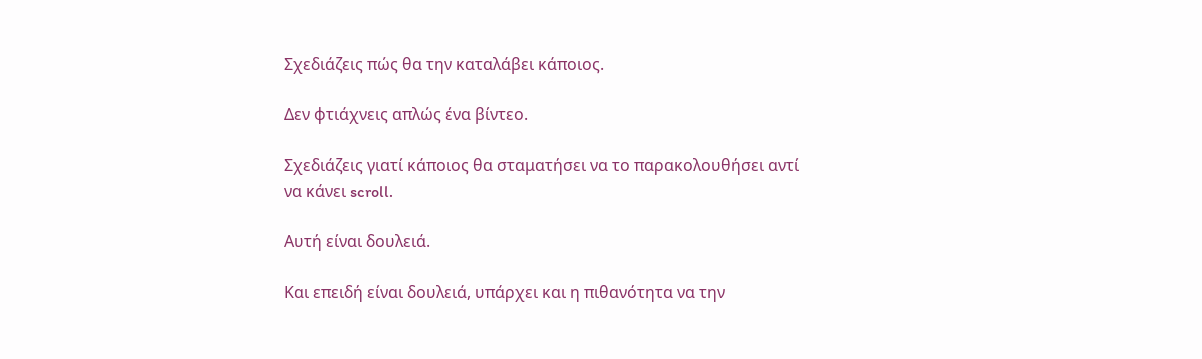Σχεδιάζεις πώς θα την καταλάβει κάποιος.

Δεν φτιάχνεις απλώς ένα βίντεο.

Σχεδιάζεις γιατί κάποιος θα σταματήσει να το παρακολουθήσει αντί να κάνει scroll.

Αυτή είναι δουλειά.

Και επειδή είναι δουλειά, υπάρχει και η πιθανότητα να την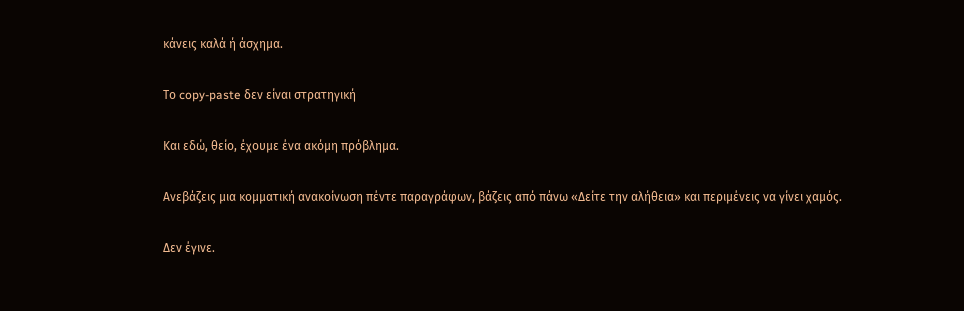κάνεις καλά ή άσχημα.

Το copy-paste δεν είναι στρατηγική

Και εδώ, θείο, έχουμε ένα ακόμη πρόβλημα.

Ανεβάζεις μια κομματική ανακοίνωση πέντε παραγράφων, βάζεις από πάνω «Δείτε την αλήθεια» και περιμένεις να γίνει χαμός.

Δεν έγινε.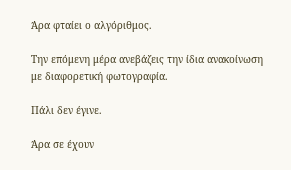Άρα φταίει ο αλγόριθμος.

Την επόμενη μέρα ανεβάζεις την ίδια ανακοίνωση με διαφορετική φωτογραφία.

Πάλι δεν έγινε.

Άρα σε έχουν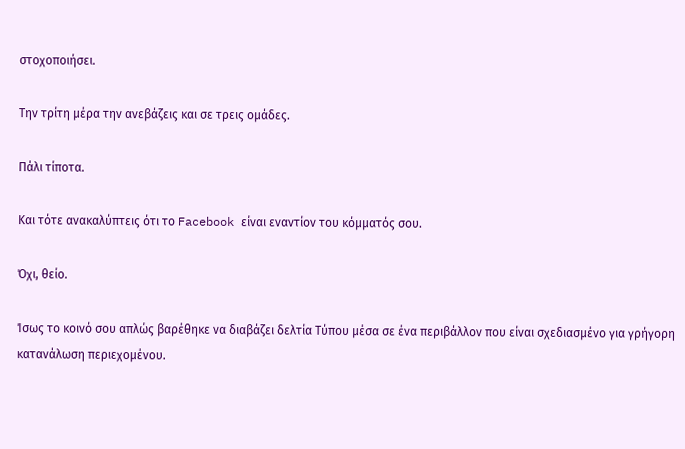στοχοποιήσει.

Την τρίτη μέρα την ανεβάζεις και σε τρεις ομάδες.

Πάλι τίποτα.

Και τότε ανακαλύπτεις ότι το Facebook είναι εναντίον του κόμματός σου.

Όχι, θείο.

Ίσως το κοινό σου απλώς βαρέθηκε να διαβάζει δελτία Τύπου μέσα σε ένα περιβάλλον που είναι σχεδιασμένο για γρήγορη κατανάλωση περιεχομένου.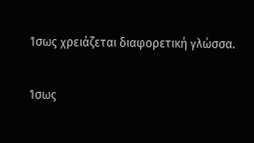Ίσως χρειάζεται διαφορετική γλώσσα.

Ίσως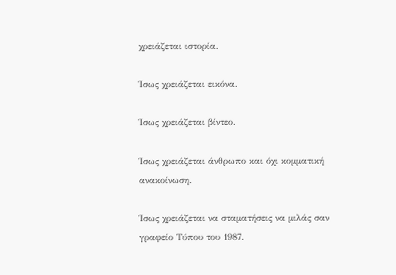χρειάζεται ιστορία.

Ίσως χρειάζεται εικόνα.

Ίσως χρειάζεται βίντεο.

Ίσως χρειάζεται άνθρωπο και όχι κομματική ανακοίνωση.

Ίσως χρειάζεται να σταματήσεις να μιλάς σαν γραφείο Τύπου του 1987.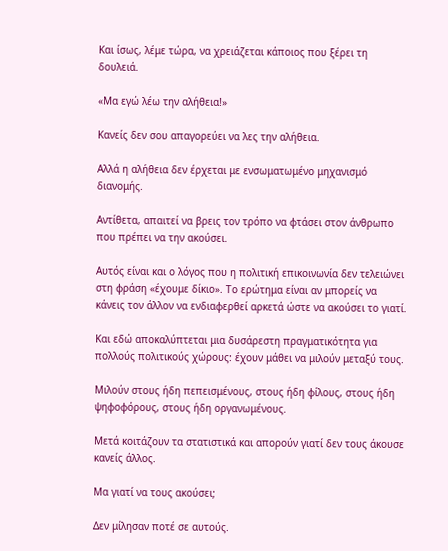Και ίσως, λέμε τώρα, να χρειάζεται κάποιος που ξέρει τη δουλειά.

«Μα εγώ λέω την αλήθεια!»

Κανείς δεν σου απαγορεύει να λες την αλήθεια.

Αλλά η αλήθεια δεν έρχεται με ενσωματωμένο μηχανισμό διανομής.

Αντίθετα, απαιτεί να βρεις τον τρόπο να φτάσει στον άνθρωπο που πρέπει να την ακούσει.

Αυτός είναι και ο λόγος που η πολιτική επικοινωνία δεν τελειώνει στη φράση «έχουμε δίκιο». Το ερώτημα είναι αν μπορείς να κάνεις τον άλλον να ενδιαφερθεί αρκετά ώστε να ακούσει το γιατί.

Και εδώ αποκαλύπτεται μια δυσάρεστη πραγματικότητα για πολλούς πολιτικούς χώρους: έχουν μάθει να μιλούν μεταξύ τους.

Μιλούν στους ήδη πεπεισμένους, στους ήδη φίλους, στους ήδη ψηφοφόρους, στους ήδη οργανωμένους.

Μετά κοιτάζουν τα στατιστικά και απορούν γιατί δεν τους άκουσε κανείς άλλος.

Μα γιατί να τους ακούσει;

Δεν μίλησαν ποτέ σε αυτούς.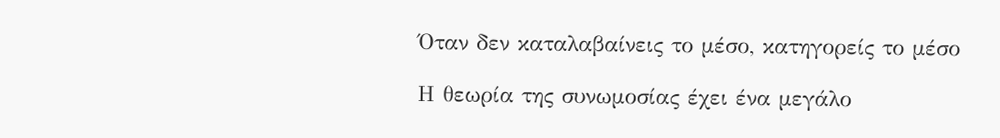Όταν δεν καταλαβαίνεις το μέσο, κατηγορείς το μέσο

Η θεωρία της συνωμοσίας έχει ένα μεγάλο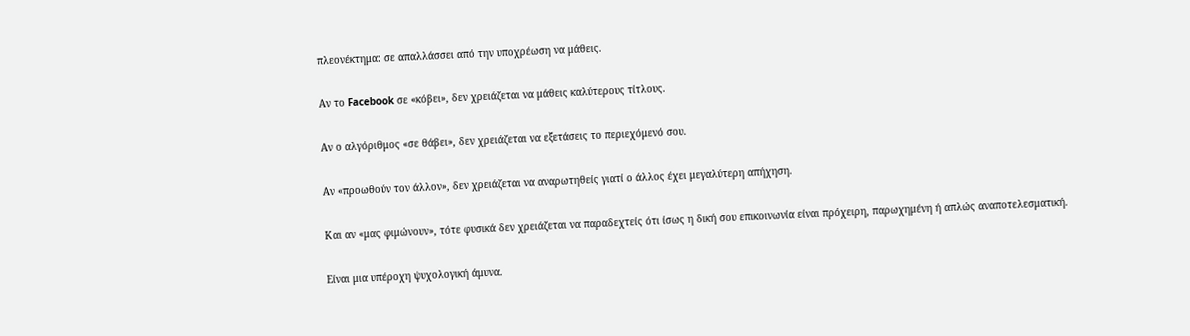πλεονέκτημα: σε απαλλάσσει από την υποχρέωση να μάθεις.

Αν το Facebook σε «κόβει», δεν χρειάζεται να μάθεις καλύτερους τίτλους.

Αν ο αλγόριθμος «σε θάβει», δεν χρειάζεται να εξετάσεις το περιεχόμενό σου.

Αν «προωθούν τον άλλον», δεν χρειάζεται να αναρωτηθείς γιατί ο άλλος έχει μεγαλύτερη απήχηση.

Και αν «μας φιμώνουν», τότε φυσικά δεν χρειάζεται να παραδεχτείς ότι ίσως η δική σου επικοινωνία είναι πρόχειρη, παρωχημένη ή απλώς αναποτελεσματική.

Είναι μια υπέροχη ψυχολογική άμυνα.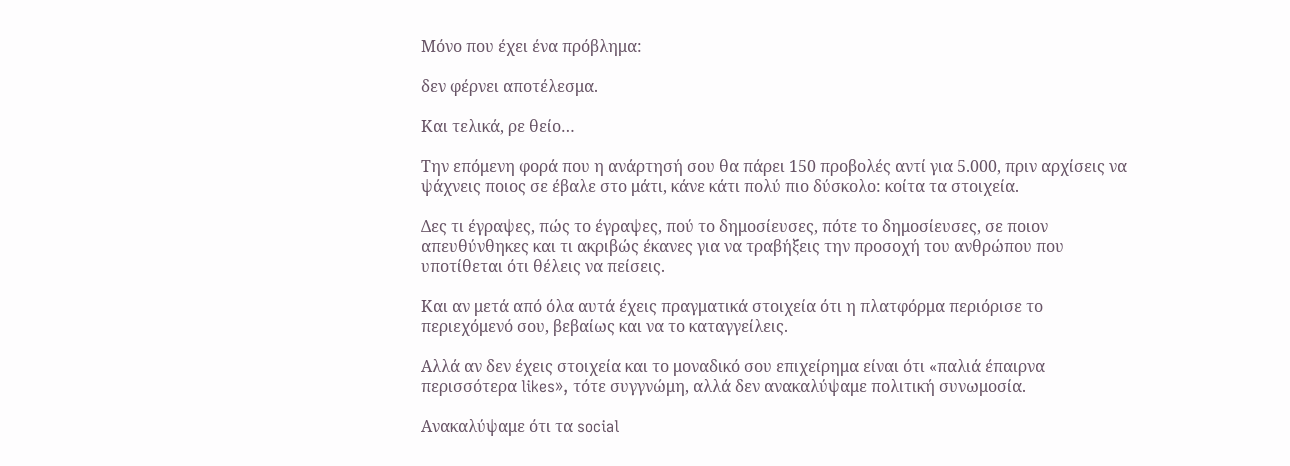Μόνο που έχει ένα πρόβλημα:

δεν φέρνει αποτέλεσμα.

Και τελικά, ρε θείο…

Την επόμενη φορά που η ανάρτησή σου θα πάρει 150 προβολές αντί για 5.000, πριν αρχίσεις να ψάχνεις ποιος σε έβαλε στο μάτι, κάνε κάτι πολύ πιο δύσκολο: κοίτα τα στοιχεία.

Δες τι έγραψες, πώς το έγραψες, πού το δημοσίευσες, πότε το δημοσίευσες, σε ποιον απευθύνθηκες και τι ακριβώς έκανες για να τραβήξεις την προσοχή του ανθρώπου που υποτίθεται ότι θέλεις να πείσεις.

Και αν μετά από όλα αυτά έχεις πραγματικά στοιχεία ότι η πλατφόρμα περιόρισε το περιεχόμενό σου, βεβαίως και να το καταγγείλεις.

Αλλά αν δεν έχεις στοιχεία και το μοναδικό σου επιχείρημα είναι ότι «παλιά έπαιρνα περισσότερα likes», τότε συγγνώμη, αλλά δεν ανακαλύψαμε πολιτική συνωμοσία.

Ανακαλύψαμε ότι τα social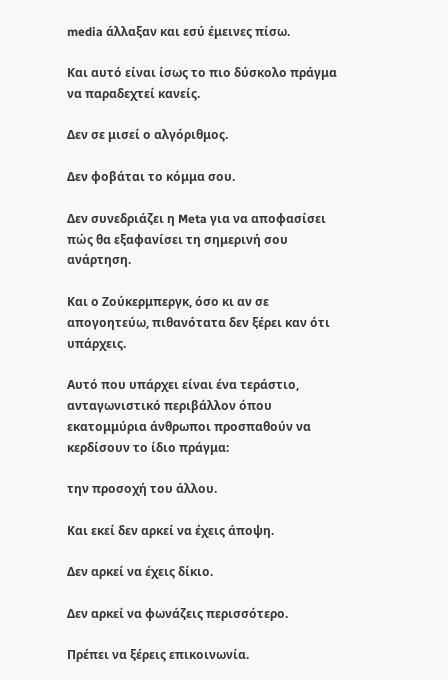media άλλαξαν και εσύ έμεινες πίσω.

Και αυτό είναι ίσως το πιο δύσκολο πράγμα να παραδεχτεί κανείς.

Δεν σε μισεί ο αλγόριθμος.

Δεν φοβάται το κόμμα σου.

Δεν συνεδριάζει η Meta για να αποφασίσει πώς θα εξαφανίσει τη σημερινή σου ανάρτηση.

Και ο Ζούκερμπεργκ, όσο κι αν σε απογοητεύω, πιθανότατα δεν ξέρει καν ότι υπάρχεις.

Αυτό που υπάρχει είναι ένα τεράστιο, ανταγωνιστικό περιβάλλον όπου εκατομμύρια άνθρωποι προσπαθούν να κερδίσουν το ίδιο πράγμα:

την προσοχή του άλλου.

Και εκεί δεν αρκεί να έχεις άποψη.

Δεν αρκεί να έχεις δίκιο.

Δεν αρκεί να φωνάζεις περισσότερο.

Πρέπει να ξέρεις επικοινωνία.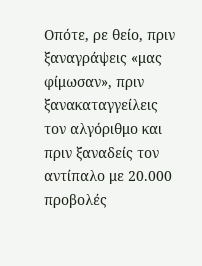Οπότε, ρε θείο, πριν ξαναγράψεις «μας φίμωσαν», πριν ξανακαταγγείλεις τον αλγόριθμο και πριν ξαναδείς τον αντίπαλο με 20.000 προβολές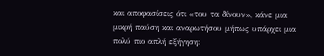και αποφασίσεις ότι «του τα δίνουν», κάνε μια μικρή παύση και αναρωτήσου μήπως υπάρχει μια πολύ πιο απλή εξήγηση: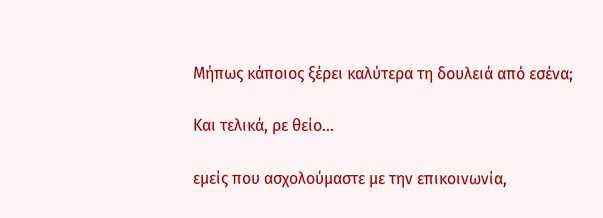Μήπως κάποιος ξέρει καλύτερα τη δουλειά από εσένα;

Και τελικά, ρε θείο…

εμείς που ασχολούμαστε με την επικοινωνία,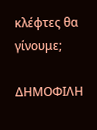κλέφτες θα γίνουμε;

ΔΗΜΟΦΙΛΗ